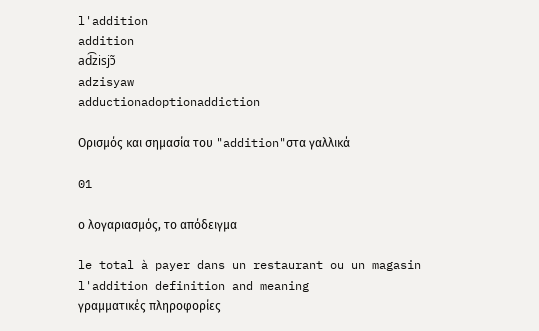l'addition
addition
ad͡zisjɔ̃
adzisyaw
adductionadoptionaddiction

Ορισμός και σημασία του "addition"στα γαλλικά

01

ο λογαριασμός, το απόδειγμα

le total à payer dans un restaurant ou un magasin
l'addition definition and meaning
γραμματικές πληροφορίες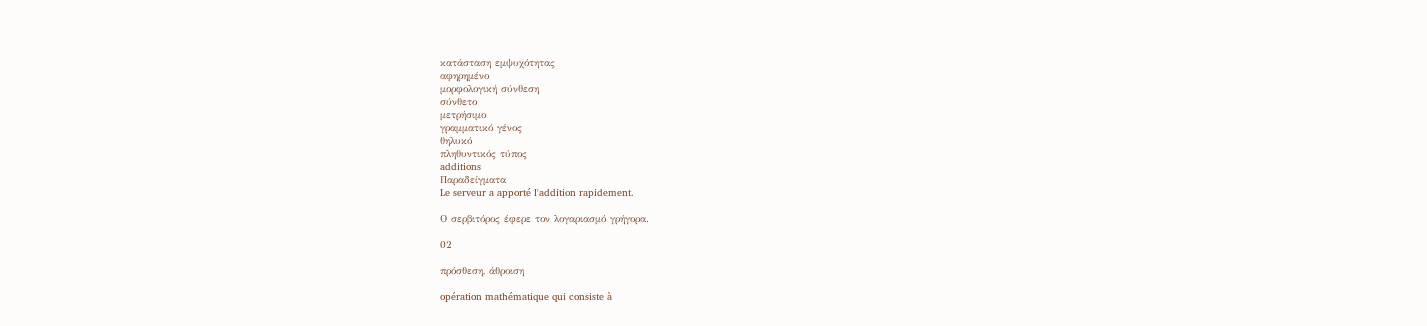κατάσταση εμψυχότητας
αφηρημένο
μορφολογική σύνθεση
σύνθετο
μετρήσιμο
γραμματικό γένος
θηλυκό
πληθυντικός τύπος
additions
Παραδείγματα
Le serveur a apporté l'addition rapidement.

Ο σερβιτόρος έφερε τον λογαριασμό γρήγορα.

02

πρόσθεση, άθροιση

opération mathématique qui consiste à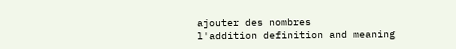ajouter des nombres
l'addition definition and meaning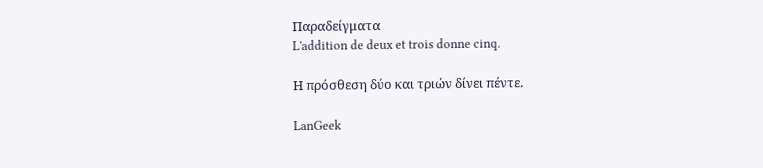Παραδείγματα
L'addition de deux et trois donne cinq.

Η πρόσθεση δύο και τριών δίνει πέντε.

LanGeek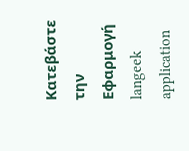Κατεβάστε την Εφαρμογή
langeek application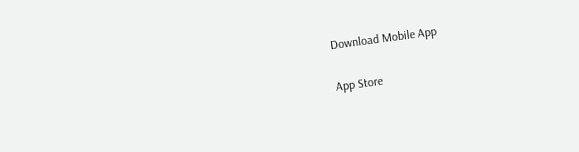Download Mobile App

App Store